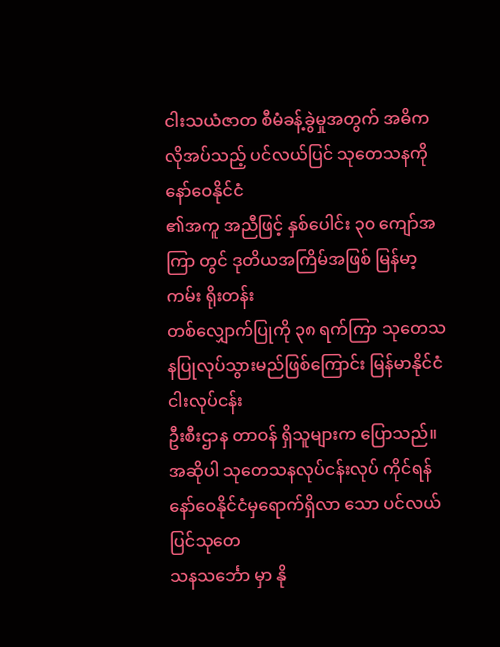ငါးသယံဇာတ စီမံခန့်ခွဲမှုအတွက် အဓိကလိုအပ်သည့် ပင်လယ်ပြင် သုတေသနကို နော်ဝေနိုင်ငံ
၏အကူ အညီဖြင့် နှစ်ပေါင်း ၃၀ ကျော်အကြာ တွင် ဒုတိယအကြိမ်အဖြစ် မြန်မာ့ကမ်း ရိုးတန်း
တစ်လျှောက်ပြုကို ၃၈ ရက်ကြာ သုတေသနပြုလုပ်သွားမည်ဖြစ်ကြောင်း မြန်မာနိုင်ငံငါးလုပ်ငန်း
ဦးစီးဌာန တာဝန် ရှိသူများက ပြောသည်။
အဆိုပါ သုတေသနလုပ်ငန်းလုပ် ကိုင်ရန် နော်ဝေနိုင်ငံမှရောက်ရှိလာ သော ပင်လယ်ပြင်သုတေ
သနသင်္ဘော မှာ နို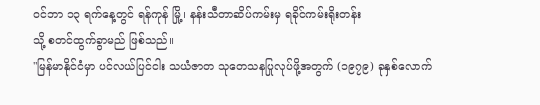ဝင်ဘာ ၁၃ ရက်နေ့တွင် ရန်ကုန် မြို့၊ နန်းသီတာဆိပ်ကမ်းမှ ရခိုင်ကမ်းရိုးတန်း
သို့ စတင်ထွက်ခွာမည် ဖြစ်သည်။
"မြန်မာနိုင်ငံမှာ ပင်လယ်ပြင်ငါး သယံဇာတ သုတေသနပြုလုပ်ဖို့အတွက် (၁၉၇၉) ခုနှစ်လောက်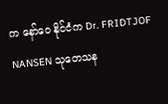က နော်ဝေ နိုင်ငံက Dr. FRIDTJOF NANSEN သုတေသန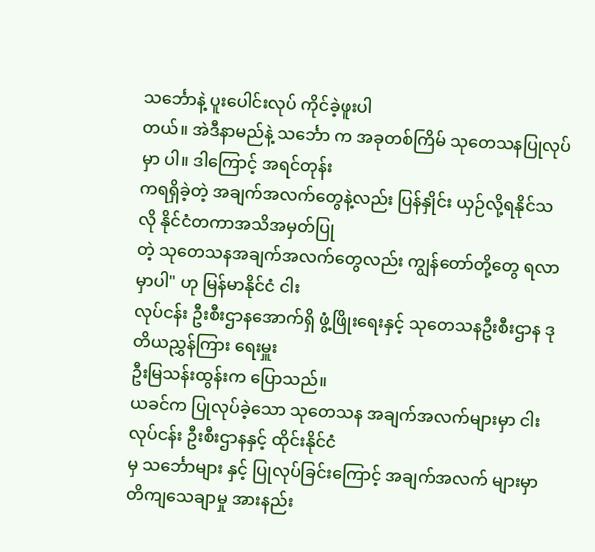သင်္ဘောနဲ့ ပူးပေါင်းလုပ် ကိုင်ခဲ့ဖူးပါ
တယ်။ အဲဒီနာမည်နဲ့ သင်္ဘော က အခုတစ်ကြိမ် သုတေသနပြုလုပ်မှာ ပါ။ ဒါကြောင့် အရင်တုန်း
ကရရှိခဲ့တဲ့ အချက်အလက်တွေနဲ့လည်း ပြန်နှိုင်း ယှဉ်လို့ရနိုင်သလို နိုင်ငံတကာအသိအမှတ်ပြု
တဲ့ သုတေသနအချက်အလက်တွေလည်း ကျွန်တော်တို့တွေ ရလာမှာပါ" ဟု မြန်မာနိုင်ငံ ငါး
လုပ်ငန်း ဦးစီးဌာနအောက်ရှိ ဖွံ့ဖြိုးရေးနှင့် သုတေသနဦးစီးဌာန ဒုတိယညွှန်ကြား ရေးမှူး
ဦးမြသန်းထွန်းက ပြောသည်။
ယခင်က ပြုလုပ်ခဲ့သော သုတေသန အချက်အလက်များမှာ ငါးလုပ်ငန်း ဦးစီးဌာနနှင့် ထိုင်းနိုင်ငံ
မှ သင်္ဘောများ နှင့် ပြုလုပ်ခြင်းကြောင့် အချက်အလက် များမှာ တိကျသေချာမှု အားနည်း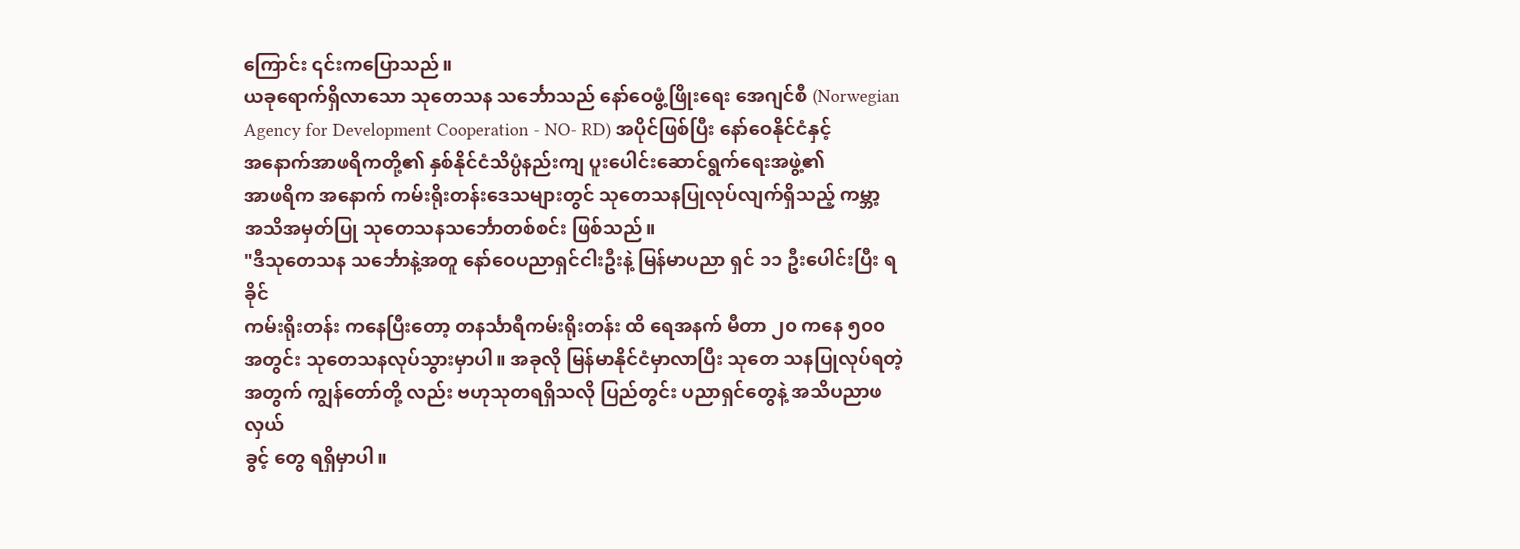ကြောင်း ၎င်းကပြောသည်။
ယခုရောက်ရှိလာသော သုတေသန သင်္ဘောသည် နော်ဝေဖွံ့ဖြိုးရေး အေဂျင်စီ (Norwegian
Agency for Development Cooperation - NO- RD) အပိုင်ဖြစ်ပြီး နော်ဝေနိုင်ငံနှင့်
အနောက်အာဖရိကတို့၏ နှစ်နိုင်ငံသိပ္ပံနည်းကျ ပူးပေါင်းဆောင်ရွက်ရေးအဖွဲ့၏
အာဖရိက အနောက် ကမ်းရိုးတန်းဒေသများတွင် သုတေသနပြုလုပ်လျက်ရှိသည့် ကမ္ဘာ့
အသိအမှတ်ပြု သုတေသနသင်္ဘောတစ်စင်း ဖြစ်သည်။
"ဒီသုတေသန သင်္ဘောနဲ့အတူ နော်ဝေပညာရှင်ငါးဦးနဲ့ မြန်မာပညာ ရှင် ၁၁ ဦးပေါင်းပြီး ရခိုင်
ကမ်းရိုးတန်း ကနေပြီးတော့ တနင်္သာရီကမ်းရိုးတန်း ထိ ရေအနက် မီတာ ၂၀ ကနေ ၅၀၀
အတွင်း သုတေသနလုပ်သွားမှာပါ။ အခုလို မြန်မာနိုင်ငံမှာလာပြီး သုတေ သနပြုလုပ်ရတဲ့
အတွက် ကျွန်တော်တို့ လည်း ဗဟုသုတရရှိသလို ပြည်တွင်း ပညာရှင်တွေနဲ့ အသိပညာဖလှယ်
ခွင့် တွေ ရရှိမှာပါ။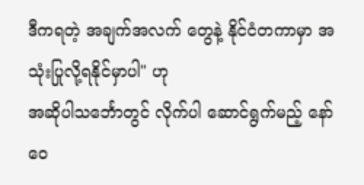ဒီကရတဲ့ အချက်အလက် တွေနဲ့ နိုင်ငံတကာမှာ အသုံးပြုလို့ရနိုင်မှာပါ" ဟု
အဆိုပါသင်္ဘောတွင် လိုက်ပါ ဆောင်ရွက်မည့် နော်ဝေ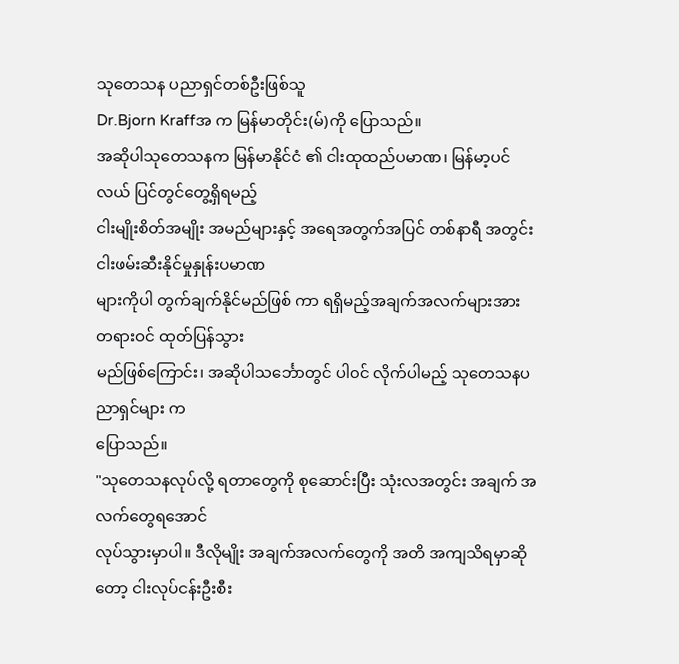သုတေသန ပညာရှင်တစ်ဦးဖြစ်သူ
Dr.Bjorn Kraffအ က မြန်မာတိုင်း(မ်)ကို ပြောသည်။
အဆိုပါသုတေသနက မြန်မာနိုင်ငံ ၏ ငါးထုထည်ပမာဏ၊ မြန်မာ့ပင်လယ် ပြင်တွင်တွေ့ရှိရမည့်
ငါးမျိုးစိတ်အမျိုး အမည်များနှင့် အရေအတွက်အပြင် တစ်နာရီ အတွင်းငါးဖမ်းဆီးနိုင်မှုနှုန်းပမာဏ
များကိုပါ တွက်ချက်နိုင်မည်ဖြစ် ကာ ရရှိမည့်အချက်အလက်များအား တရားဝင် ထုတ်ပြန်သွား
မည်ဖြစ်ကြောင်း၊ အဆိုပါသင်္ဘောတွင် ပါ၀င် လိုက်ပါမည့် သုတေသနပညာရှင်များ က
ပြောသည်။
"သုတေသနလုပ်လို့ ရတာတွေကို စုဆောင်းပြီး သုံးလအတွင်း အချက် အလက်တွေရအောင်
လုပ်သွားမှာပါ။ ဒီလိုမျိုး အချက်အလက်တွေကို အတိ အကျသိရမှာဆိုတော့ ငါးလုပ်ငန်းဦးစီး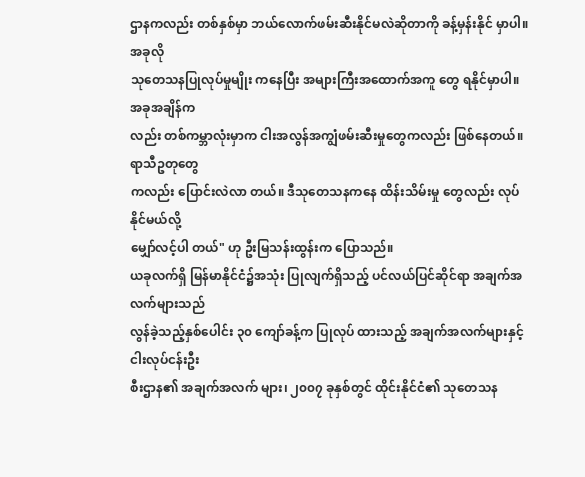ဌာနကလည်း တစ်နှစ်မှာ ဘယ်လောက်ဖမ်းဆီးနိုင်မလဲဆိုတာကို ခန့်မှန်းနိုင် မှာပါ။ အခုလို
သုတေသနပြုလုပ်မှုမျိုး ကနေပြီး အများကြီးအထောက်အကူ တွေ ရနိုင်မှာပါ။ အခုအချိန်က
လည်း တစ်ကမ္ဘာလုံးမှာက ငါးအလွန်အကျွံဖမ်းဆီးမှုတွေကလည်း ဖြစ်နေတယ်။ ရာသီဥတုတွေ
ကလည်း ပြောင်းလဲလာ တယ်။ ဒီသုတေသနကနေ ထိန်းသိမ်းမှု တွေလည်း လုပ်နိုင်မယ်လို့
မျှော်လင့်ပါ တယ်" ဟု ဦးမြသန်းထွန်းက ပြောသည်။
ယခုလက်ရှိ မြန်မာနိုင်ငံ၌အသုံး ပြုလျက်ရှိသည့် ပင်လယ်ပြင်ဆိုင်ရာ အချက်အလက်များသည်
လွန်ခဲ့သည့်နှစ်ပေါင်း ၃၀ ကျော်ခန့်က ပြုလုပ် ထားသည့် အချက်အလက်များနှင့် ငါးလုပ်ငန်းဦး
စီးဌာန၏ အချက်အလက် များ၊ ၂၀၀၇ ခုနှစ်တွင် ထိုင်းနိုင်ငံ၏ သုတေသန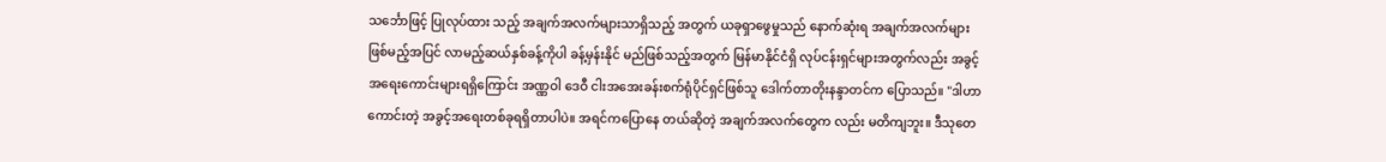သင်္ဘောဖြင့် ပြုလုပ်ထား သည့် အချက်အလက်များသာရှိသည့် အတွက် ယခုရှာဖွေမှုသည် နောက်ဆုံးရ အချက်အလက်များ ဖြစ်မည့်အပြင် လာမည့်ဆယ်နှစ်ခန့်ကိုပါ ခန့်မှန်းနိုင် မည်ဖြစ်သည့်အတွက် မြန်မာနိုင်ငံရှိ လုပ်ငန်းရှင်များအတွက်လည်း အခွင့် အရေးကောင်းများရရှိကြောင်း အဏ္ဏဝါ ဒေဝီ ငါးအအေးခန်းစက်ရုံပိုင်ရှင်ဖြစ်သူ ဒေါက်တာတိုးနန္ဒာတင်က ပြောသည်။ "ဒါဟာ ကောင်းတဲ့ အခွင့်အရေးတစ်ခုရရှိတာပါပဲ။ အရင်ကပြောနေ တယ်ဆိုတဲ့ အချက်အလက်တွေက လည်း မတိကျဘူး။ ဒီသုတေ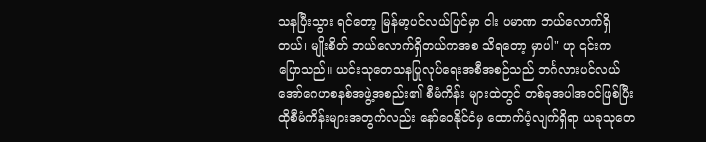သနပြီးသွား ရင်တော့ မြန်မာ့ပင်လယ်ပြင်မှာ ငါး ပမာဏ ဘယ်လောက်ရှိတယ်၊ မျိုးစိတ် ဘယ်လောက်ရှိတယ်ကအစ သိရတော့ မှာပါ" ဟု ၎င်းက ပြောသည်။ ယင်းသုတေသနပြုလုပ်ရေးအစီအစဉ်သည် ဘင်္ဂလားပင်လယ်အော်ဂေဟစနစ်အဖွဲ့အစည်း၏ စီမံကိန်း များထဲတွင် တစ်ခုအပါအဝင်ဖြစ်ပြီး ထိုစီမံကိန်းများအတွက်လည်း နော်ဝေနိုင်ငံမှ ထောက်ပံ့လျက်ရှိရာ ယခုသုတေ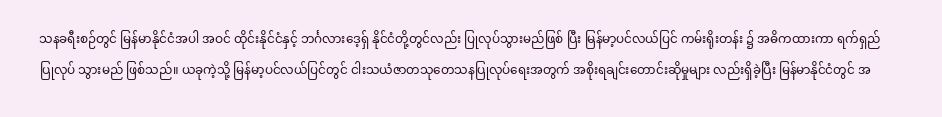သနခရီးစဉ်တွင် မြန်မာနိုင်ငံအပါ အဝင် ထိုင်းနိုင်ငံနှင့် ဘင်္ဂလားဒေ့ရှ် နိုင်ငံတို့တွင်လည်း ပြုလုပ်သွားမည်ဖြစ် ပြီး မြန်မာ့ပင်လယ်ပြင် ကမ်းရိုးတန်း ၌ အဓိကထားကာ ရက်ရှည်ပြုလုပ် သွားမည် ဖြစ်သည်။ ယခုကဲ့သို့ မြန်မာ့ပင်လယ်ပြင်တွင် ငါးသယံဇာတသုတေသနပြုလုပ်ရေးအတွက် အစိုးရချင်းတောင်းဆိုမှုများ လည်းရှိခဲ့ပြီး မြန်မာနိုင်ငံတွင် အ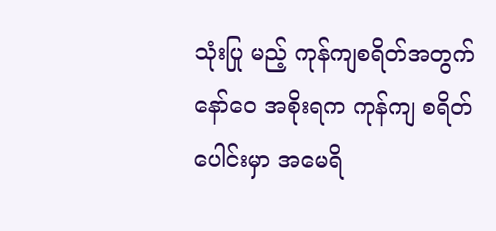သုံးပြု မည့် ကုန်ကျစရိတ်အတွက် နော်ဝေ အစိုးရက ကုန်ကျ စရိတ်ပေါင်းမှာ အမေရိ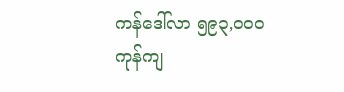ကန်ဒေါ်လာ ၅၉၃,၀၀၀ ကုန်ကျ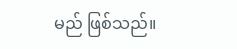မည် ဖြစ်သည်။